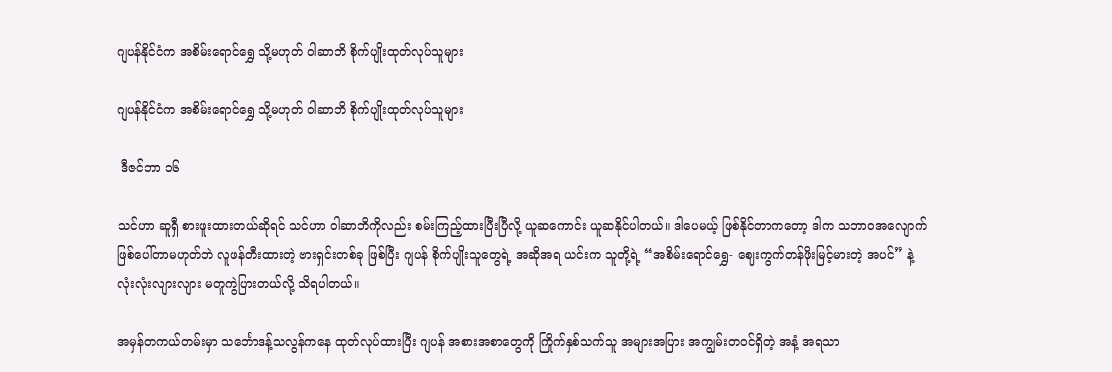ဂျပန်နိုင်ငံက အစိမ်းရောင်ရွှေ သို့မဟုတ် ဝါဆာဘိ စိုက်ပျိုးထုတ်လုပ်သူများ

ဂျပန်နိုင်ငံက အစိမ်းရောင်ရွှေ သို့မဟုတ် ဝါဆာဘိ စိုက်ပျိုးထုတ်လုပ်သူများ

 ဒီဇင်ဘာ ၁၆

သင်ဟာ ဆူရှီ စားဖူးထားတယ်ဆိုရင် သင်ဟာ ဝါဆာဘိကိုလည်း စမ်းကြည့်ထားပြီးပြီလို့ ယူဆကောင်း ယူဆနိုင်ပါတယ်။ ဒါပေမယ့် ဖြစ်နိုင်တာကတော့ ဒါက သဘာဝအလျောက် ဖြစ်ပေါ်တာမဟုတ်ဘဲ လူဖန်တီးထားတဲ့ ဗားရှင်းတစ်ခု ဖြစ်ပြီး ဂျပန် စိုက်ပျိုးသူတွေရဲ့ အဆိုအရ ယင်းက သူတို့ရဲ့ “အစိမ်းရောင်ရွှေ- ဈေးကွက်တန်ဖိုးမြင့်မားတဲ့ အပင်” နဲ့  လုံးလုံးလျားလျား မတူကွဲပြားတယ်လို့ သိရပါတယ်။

အမှန်တကယ်တမ်းမှာ သင်္ဘောဒန့်သလွန်ကနေ ထုတ်လုပ်ထားပြီး ဂျပန် အစားအစာတွေကို ကြိုက်နှစ်သက်သူ အများအပြား အကျွမ်းတဝင်ရှိတဲ့ အနံ့ အရသာ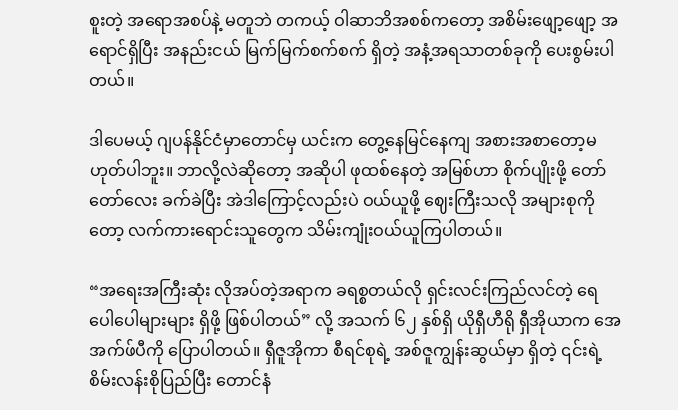စူးတဲ့ အရောအစပ်နဲ့ မတူဘဲ တကယ့် ဝါဆာဘိအစစ်ကတော့ အစိမ်းဖျော့ဖျော့ အရောင်ရှိပြီး အနည်းငယ် မြက်မြက်စက်စက် ရှိတဲ့ အနံ့အရသာတစ်ခုကို ပေးစွမ်းပါတယ်။

ဒါပေမယ့် ဂျပန်နိုင်ငံမှာတောင်မှ ယင်းက တွေ့နေမြင်နေကျ အစားအစာတော့မဟုတ်ပါဘူး။ ဘာလို့လဲဆိုတော့ အဆိုပါ ဖုထစ်နေတဲ့ အမြစ်ဟာ စိုက်ပျိုးဖို့ တော်တော်လေး ခက်ခဲပြီး အဲဒါကြောင့်လည်းပဲ ဝယ်ယူဖို့ ဈေးကြီးသလို အများစုကိုတော့ လက်ကားရောင်းသူတွေက သိမ်းကျုံးဝယ်ယူကြပါတယ်။

“အရေးအကြီးဆုံး လိုအပ်တဲ့အရာက ခရစ္စတယ်လို ရှင်းလင်းကြည်လင်တဲ့ ရေ ပေါပေါများများ ရှိဖို့ ဖြစ်ပါတယ်” လို့ အသက် ၆၂ နှစ်ရှိ ယိုရှီဟီရို ရှီအိုယာက အေအက်ဖ်ပီကို ပြောပါတယ်။ ရှီဇူအိုကာ စီရင်စုရဲ့ အစ်ဇူကျွန်းဆွယ်မှာ ရှိတဲ့ ၎င်းရဲ့ စိမ်းလန်းစိုပြည်ပြီး တောင်နံ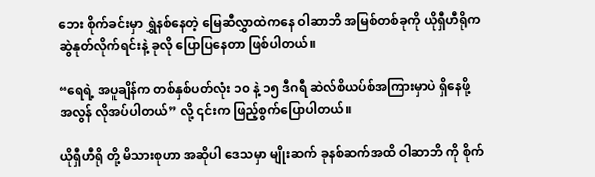ဘေး စိုက်ခင်းမှာ ရွှဲနစ်နေတဲ့ မြေဆီလွှာထဲကနေ ဝါဆာဘိ အမြစ်တစ်ခုကို ယိုရှီဟီရိုက ဆွဲနုတ်လိုက်ရင်းနဲ့ ခုလို ပြောပြနေတာ ဖြစ်ပါတယ်။

“ရေရဲ့ အပူချိန်က တစ်နှစ်ပတ်လုံး ၁၀ နဲ့ ၁၅ ဒီဂရီ ဆဲလ်စိယပ်စ်အကြားမှာပဲ ရှိနေဖို့ အလွန် လိုအပ်ပါတယ်” လို့ ၎င်းက ဖြည့်စွက်ပြောပါတယ်။

ယိုရှီဟီရို တို့ မိသားစုဟာ အဆိုပါ ဒေသမှာ မျိုးဆက် ခုနစ်ဆက်အထိ ဝါဆာဘိ ကို စိုက်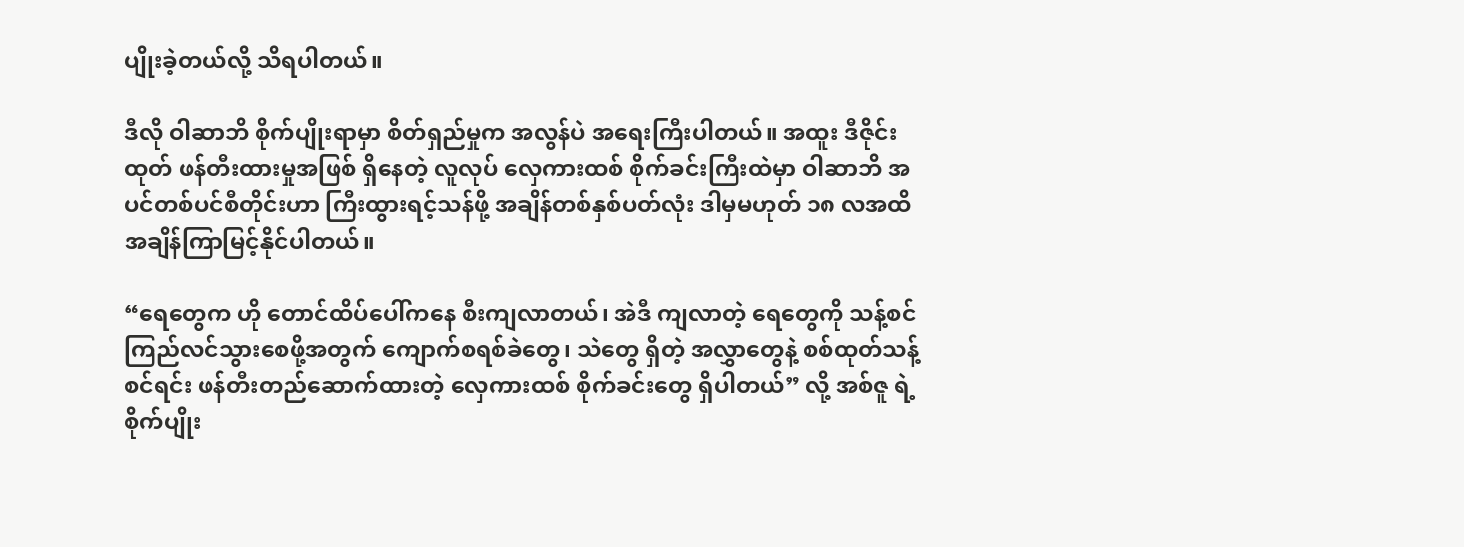ပျိုးခဲ့တယ်လို့ သိရပါတယ်။

ဒီလို ဝါဆာဘိ စိုက်ပျိုးရာမှာ စိတ်ရှည်မှုက အလွန်ပဲ အရေးကြီးပါတယ်။ အထူး ဒီဇိုင်းထုတ် ဖန်တီးထားမှုအဖြစ် ရှိနေတဲ့ လူလုပ် လှေကားထစ် စိုက်ခင်းကြီးထဲမှာ ဝါဆာဘိ အပင်တစ်ပင်စီတိုင်းဟာ ကြီးထွားရင့်သန်ဖို့ အချိန်တစ်နှစ်ပတ်လုံး ဒါမှမဟုတ် ၁၈ လအထိ အချိန်ကြာမြင့်နိုင်ပါတယ်။

“ရေတွေက ဟို တောင်ထိပ်ပေါ်ကနေ စီးကျလာတယ်၊ အဲဒီ ကျလာတဲ့ ရေတွေကို သန့်စင်ကြည်လင်သွားစေဖို့အတွက် ကျောက်စရစ်ခဲတွေ၊ သဲတွေ ရှိတဲ့ အလွှာတွေနဲ့ စစ်ထုတ်သန့်စင်ရင်း ဖန်တီးတည်ဆောက်ထားတဲ့ လှေကားထစ် စိုက်ခင်းတွေ ရှိပါတယ်” လို့ အစ်ဇူ ရဲ့ စိုက်ပျိုး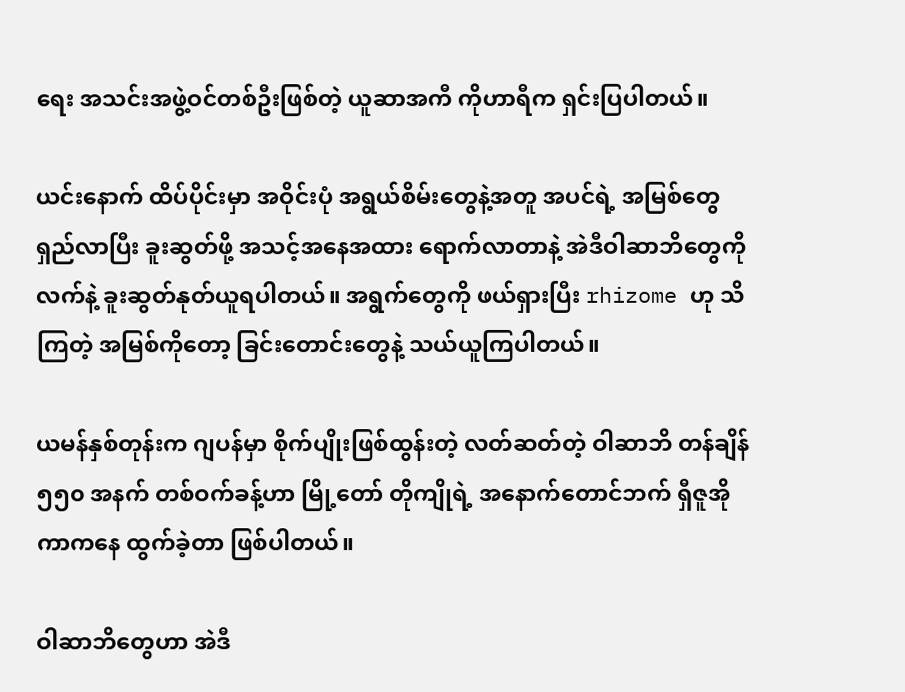ရေး အသင်းအဖွဲ့ဝင်တစ်ဦးဖြစ်တဲ့ ယူဆာအကီ ကိုဟာရီက ရှင်းပြပါတယ်။

ယင်းနောက် ထိပ်ပိုင်းမှာ အဝိုင်းပုံ အရွယ်စိမ်းတွေနဲ့အတူ အပင်ရဲ့ အမြစ်တွေ ရှည်လာပြီး ခူးဆွတ်ဖို့ အသင့်အနေအထား ရောက်လာတာနဲ့ အဲဒီဝါဆာဘိတွေကို လက်နဲ့ ခူးဆွတ်နုတ်ယူရပါတယ်။ အရွက်တွေကို ဖယ်ရှားပြီး rhizome ဟု သိကြတဲ့ အမြစ်ကိုတော့ ခြင်းတောင်းတွေနဲ့ သယ်ယူကြပါတယ်။

ယမန်နှစ်တုန်းက ဂျပန်မှာ စိုက်ပျိုးဖြစ်ထွန်းတဲ့ လတ်ဆတ်တဲ့ ဝါဆာဘိ တန်ချိန် ၅၅၀ အနက် တစ်ဝက်ခန့်ဟာ မြို့တော် တိုကျိုရဲ့ အနောက်တောင်ဘက် ရှီဇူအိုကာကနေ ထွက်ခဲ့တာ ဖြစ်ပါတယ်။

ဝါဆာဘိတွေဟာ အဲဒီ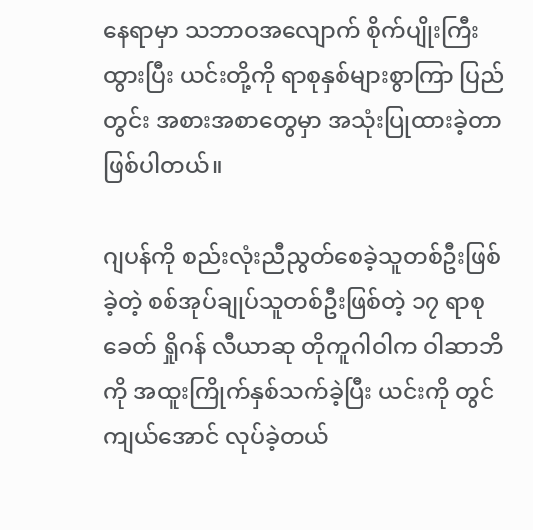နေရာမှာ သဘာဝအလျောက် စိုက်ပျိုးကြီးထွားပြီး ယင်းတို့ကို ရာစုနှစ်များစွာကြာ ပြည်တွင်း အစားအစာတွေမှာ အသုံးပြုထားခဲ့တာဖြစ်ပါတယ်။

ဂျပန်ကို စည်းလုံးညီညွတ်စေခဲ့သူတစ်ဦးဖြစ်ခဲ့တဲ့ စစ်အုပ်ချုပ်သူတစ်ဦးဖြစ်တဲ့ ၁၇ ရာစုခေတ် ရှိုဂန် လီယာဆု တိုကူဂါဝါက ဝါဆာဘိကို အထူးကြိုက်နှစ်သက်ခဲ့ပြီး ယင်းကို တွင်ကျယ်အောင် လုပ်ခဲ့တယ်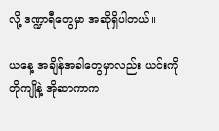လို့ ဒဏ္ဍာရီတွေမှာ အဆိုရှိပါတယ်။

ယနေ့ အချိန်အခါတွေမှာလည်း ယင်းကို တိုကျိုနဲ့ အိုဆာကာက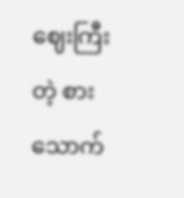ဈေးကြီးတဲ့ စားသောက်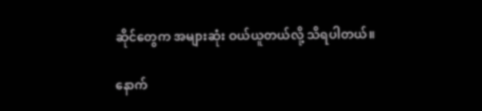ဆိုင်တွေက အများဆုံး ဝယ်ယူတယ်လို့ သိရပါတယ်။

နောက်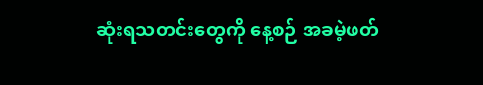ဆုံးရသတင်းတွေကို နေ့စဉ် အခမဲ့ဖတ်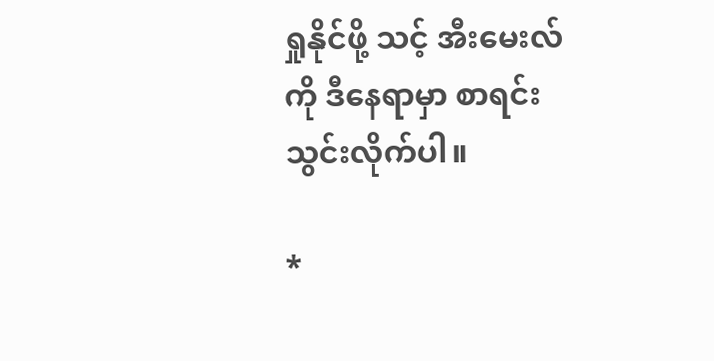ရှုနိုင်ဖို့ သင့် အီးမေးလ်ကို ဒီနေရာမှာ စာရင်းသွင်းလိုက်ပါ။

*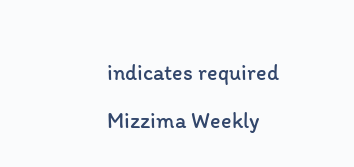indicates required

Mizzima Weekly